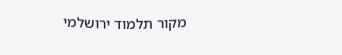מקור תלמוד ירושלמי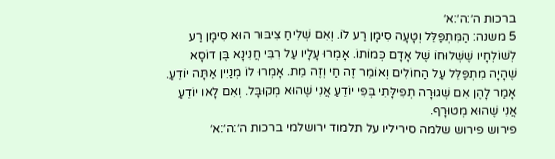ברכות ה׳:ה׳:א׳
5 משנה: הַמִּתְפַּלֵּל וְטָעָה סִימָן רַע לוֹ. וְאִם שְׁלִיחַ צִיבּוּר הוּא סִימָן רַע לְשׁוֹלְחָיו שֶׁשְּׁלוּחוֹ שֶׁל אָדָם כְּמוֹתוֹ. אָ‍מְרוּ עָלָיו עַל רִבִּי חֲנִינָא בֶּן דוֹסָא שֶׁהָיָה מִתְפַּלֵּל עַל הַחוֹלִים וְאוֹמֵר זֶה חַי וְזֶה מֵת. אָ‍מְרוּ לוֹ מְנַיִין אַתָּה יוֹדֵעַ. אָמַר לָהֶן אִם שְׁגוּרָה תְפִילָּתִי בְּפִי יוֹדֵעַ אֲנִי שֶׁהוּא מְקוּבָּל. וְאִם לָאו יוֹדֵעַ אֲנִי שֶׁהוּא מְטוּרָף.
פירוש פירוש שלמה סיריליו על תלמוד ירושלמי ברכות ה׳:ה׳:א׳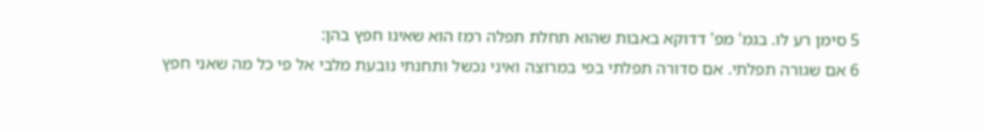5 סימן רע לו. בגמ' מפ' דדוקא באבות שהוא תחלת תפלה רמז הוא שאינו חפץ בהן:
6 אם שגורה תפלתי. אם סדורה תפלתי בפי במרוצה ואיני נכשל ותחנתי נובעת מלבי אל פי כל מה שאני חפץ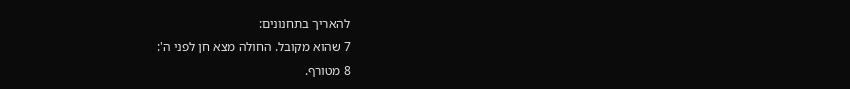להאריך בתחנונים:
7 שהוא מקובל. החולה מצא חן לפני ה':
8 מטורף.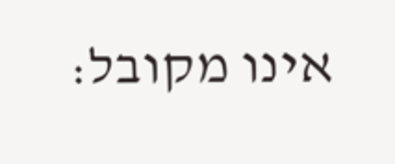אינו מקובל: